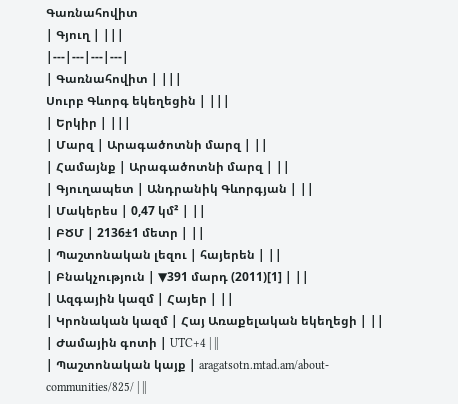Գառնահովիտ
| Գյուղ | |||
|---|---|---|---|
| Գառնահովիտ | |||
Սուրբ Գևորգ եկեղեցին | |||
| Երկիր | |||
| Մարզ | Արագածոտնի մարզ | ||
| Համայնք | Արագածոտնի մարզ | ||
| Գյուղապետ | Անդրանիկ Գևորգյան | ||
| Մակերես | 0,47 կմ² | ||
| ԲԾՄ | 2136±1 մետր | ||
| Պաշտոնական լեզու | հայերեն | ||
| Բնակչություն | ▼391 մարդ (2011)[1] | ||
| Ազգային կազմ | Հայեր | ||
| Կրոնական կազմ | Հայ Առաքելական եկեղեցի | ||
| Ժամային գոտի | UTC+4 | ||
| Պաշտոնական կայք | aragatsotn.mtad.am/about-communities/825/ | ||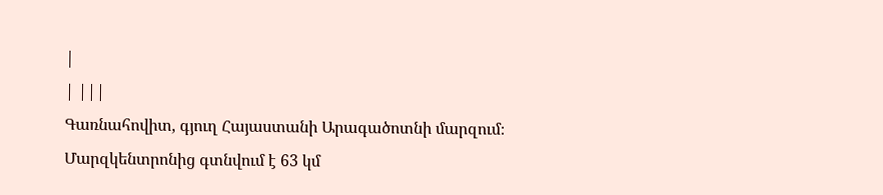|
| |||
Գառնահովիտ, գյուղ Հայաստանի Արագածոտնի մարզում։ Մարզկենտրոնից գտնվում է 63 կմ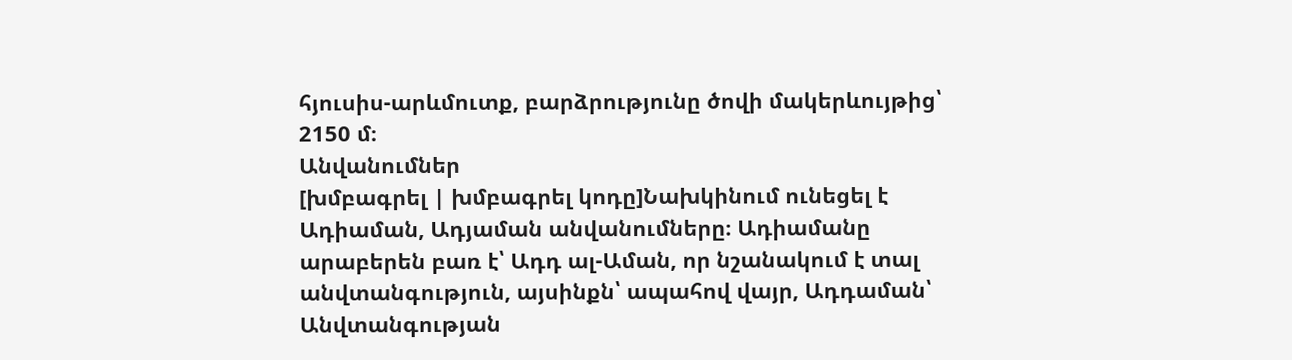հյուսիս-արևմուտք, բարձրությունը ծովի մակերևույթից՝ 2150 մ։
Անվանումներ
[խմբագրել | խմբագրել կոդը]Նախկինում ունեցել է Ադիաման, Ադյաման անվանումները։ Ադիամանը արաբերեն բառ է՝ Ադդ ալ-Աման, որ նշանակում է տալ անվտանգություն, այսինքն՝ ապահով վայր, Ադդաման՝ Անվտանգության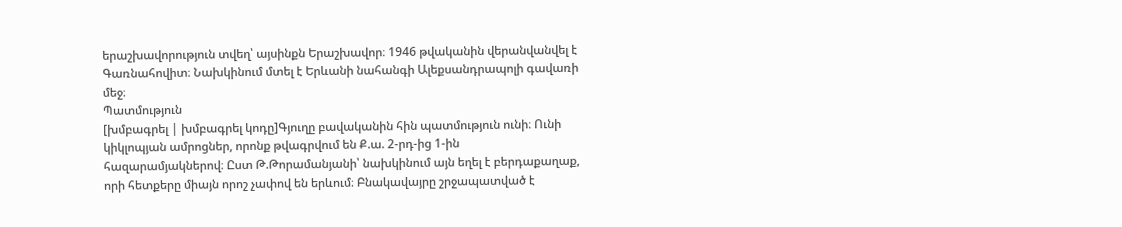երաշխավորություն տվեղ՝ այսինքն Երաշխավոր։ 1946 թվականին վերանվանվել է Գառնահովիտ։ Նախկինում մտել է Երևանի նահանգի Ալեքսանդրապոլի գավառի մեջ։
Պատմություն
[խմբագրել | խմբագրել կոդը]Գյուղը բավականին հին պատմություն ունի։ Ունի կիկլոպյան ամրոցներ, որոնք թվագրվում են Ք.ա. 2-րդ-ից 1-ին հազարամյակներով։ Ըստ Թ.Թորամանյանի՝ նախկինում այն եղել է բերդաքաղաք, որի հետքերը միայն որոշ չափով են երևում։ Բնակավայրը շրջապատված է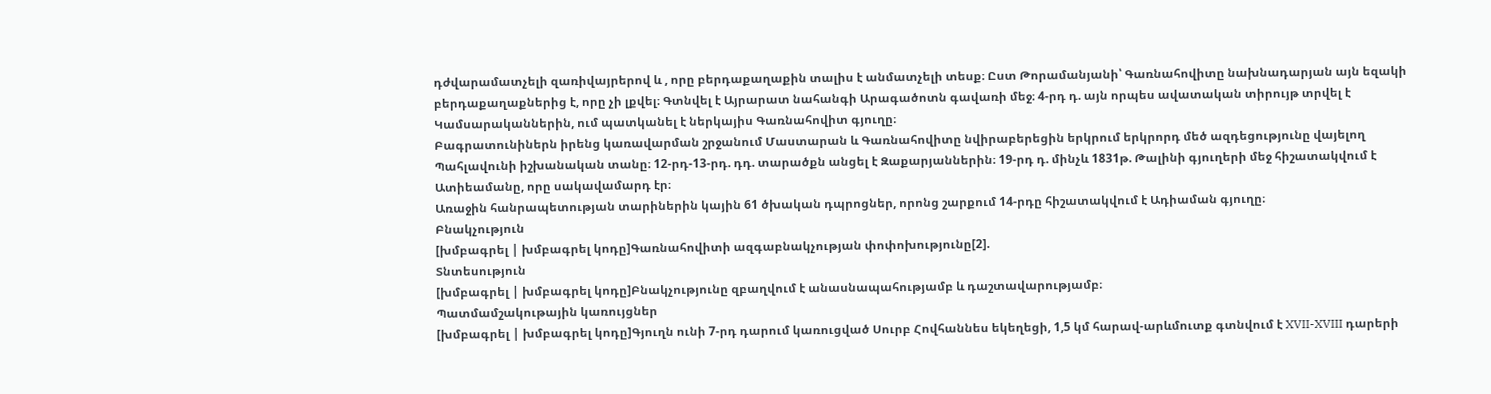դժվարամատչելի զառիվայրերով և , որը բերդաքաղաքին տալիս է անմատչելի տեսք։ Ըստ Թորամանյանի՝ Գառնահովիտը նախնադարյան այն եզակի բերդաքաղաքներից է, որը չի լքվել։ Գտնվել է Այրարատ նահանգի Արագածոտն գավառի մեջ։ 4-րդ դ. այն որպես ավատական տիրույթ տրվել է Կամսարականներին, ում պատկանել է ներկայիս Գառնահովիտ գյուղը։
Բագրատունիներն իրենց կառավարման շրջանում Մաստարան և Գառնահովիտը նվիրաբերեցին երկրում երկրորդ մեծ ազդեցությունը վայելող Պահլավունի իշխանական տանը։ 12-րդ-13-րդ. դդ. տարածքն անցել է Զաքարյաններին։ 19-րդ դ. մինչև 1831թ. Թալինի գյուղերի մեջ հիշատակվում է Ատիեամանը, որը սակավամարդ էր։
Առաջին հանրապետության տարիներին կային 61 ծխական դպրոցներ, որոնց շարքում 14-րդը հիշատակվում է Ադիաման գյուղը։
Բնակչություն
[խմբագրել | խմբագրել կոդը]Գառնահովիտի ազգաբնակչության փոփոխությունը[2].
Տնտեսություն
[խմբագրել | խմբագրել կոդը]Բնակչությունը զբաղվում է անասնապահությամբ և դաշտավարությամբ։
Պատմամշակութային կառույցներ
[խմբագրել | խմբագրել կոդը]Գյուղն ունի 7-րդ դարում կառուցված Սուրբ Հովհաննես եկեղեցի, 1,5 կմ հարավ-արևմուտք գտնվում է XVII-XVIII դարերի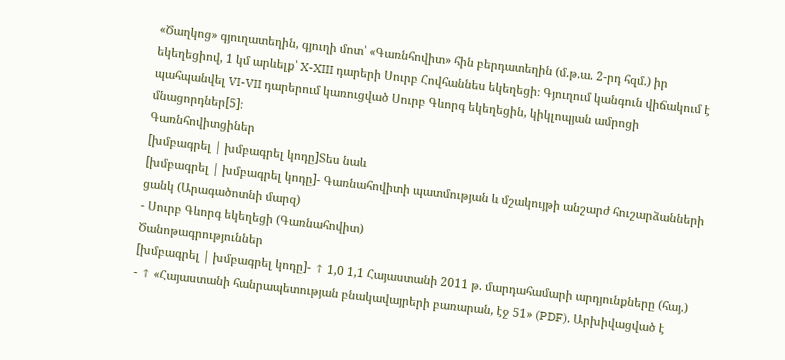«Ծաղկոց» գյուղատեղին, գյուղի մոտ՝ «Գառնհովիտ» հին բերդատեղին (մ.թ.ա. 2-րդ հզմ.) իր եկեղեցիով, 1 կմ արևելք՝ X-XIII դարերի Սուրբ Հովհաննես եկեղեցի։ Գյուղում կանգուն վիճակում է պահպանվել VI-VII դարերում կառուցված Սուրբ Գևորգ եկեղեցին, կիկլոպյան ամրոցի մնացորդներ[5]։
Գառնհովիտցիներ
[խմբագրել | խմբագրել կոդը]Տես նաև
[խմբագրել | խմբագրել կոդը]- Գառնահովիտի պատմության և մշակույթի անշարժ հուշարձանների ցանկ (Արագածոտնի մարզ)
- Սուրբ Գևորգ եկեղեցի (Գառնահովիտ)
Ծանոթագրություններ
[խմբագրել | խմբագրել կոդը]- ↑ 1,0 1,1 Հայաստանի 2011 թ. մարդահամարի արդյունքները (հայ.)
- ↑ «Հայաստանի հանրապետության բնակավայրերի բառարան, էջ 51» (PDF). Արխիվացված է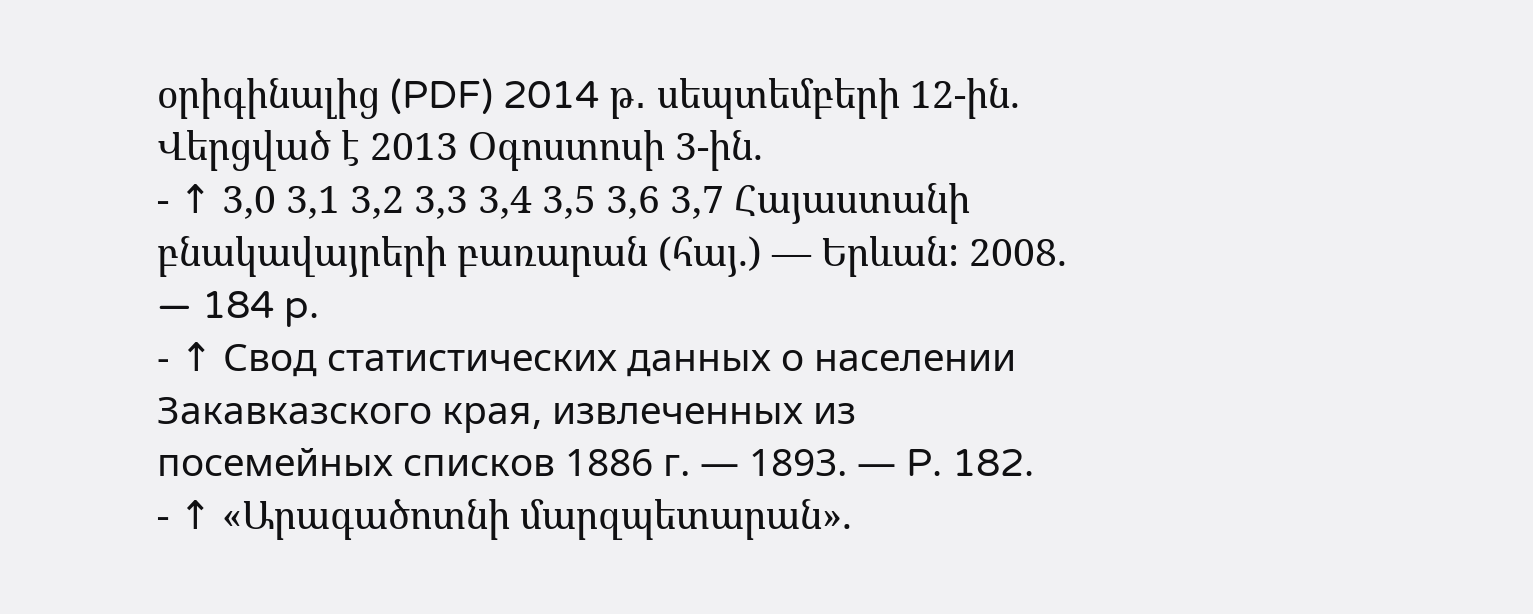օրիգինալից (PDF) 2014 թ․ սեպտեմբերի 12-ին. Վերցված է 2013 Օգոստոսի 3-ին.
- ↑ 3,0 3,1 3,2 3,3 3,4 3,5 3,6 3,7 Հայաստանի բնակավայրերի բառարան (հայ.) — Երևան: 2008. — 184 p.
- ↑ Свод статистических данных о населении Закавказского края, извлеченных из посемейных списков 1886 г. — 1893. — P. 182.
- ↑ «Արագածոտնի մարզպետարան».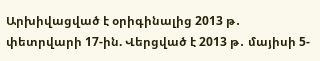Արխիվացված է օրիգինալից 2013 թ․ փետրվարի 17-ին. Վերցված է 2013 թ․ մայիսի 5-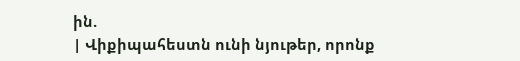ին.
| Վիքիպահեստն ունի նյութեր, որոնք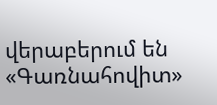վերաբերում են «Գառնահովիտ»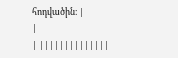հոդվածին։ |
|
| ||||||||||||||